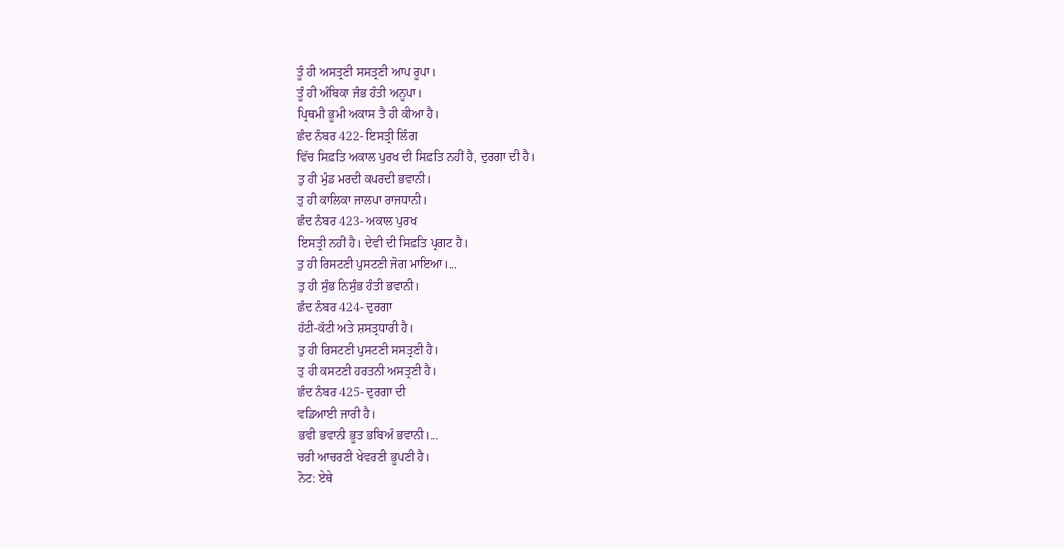ਤੂੰ ਹੀ ਅਸਤ੍ਰਣੀ ਸਸਤ੍ਰਣੀ ਆਪ ਰੂਪਾ।
ਤੂੰ ਹੀ ਅੰਬਿਕਾ ਜੰਭ ਹੰਤੀ ਅਨੂਪਾ।
ਪ੍ਰਿਥਮੀ ਭੂਮੀ ਅਕਾਸ ਤੈ ਹੀ ਕੀਆ ਹੈ।
ਛੰਦ ਨੰਬਰ 422- ਇਸਤ੍ਰੀ ਲਿੰਗ
ਵਿੱਚ ਸਿਫ਼ਤਿ ਅਕਾਲ ਪੁਰਖ ਦੀ ਸਿਫ਼ਤਿ ਨਹੀਂ ਹੈ, ਦੁਰਗਾ ਦੀ ਹੈ।
ਤੁ ਹੀ ਮੁੰਡ ਮਰਦੀ ਕਪਰਦੀ ਭਵਾਨੀ।
ਤੁ ਹੀ ਕਾਲਿਕਾ ਜਾਲਪਾ ਰਾਜਧਾਨੀ।
ਛੰਦ ਨੰਬਰ 423- ਅਕਾਲ ਪੁਰਖ
ਇਸਤ੍ਰੀ ਨਹੀਂ ਹੈ। ਦੇਵੀ ਦੀ ਸਿਫ਼ਤਿ ਪ੍ਰਗਟ ਹੈ।
ਤੁ ਹੀ ਰਿਸਟਣੀ ਪੁਸਟਣੀ ਜੋਗ ਮਾਇਆ।...
ਤੁ ਹੀ ਸੁੰਭ ਨਿਸੁੰਭ ਹੰਤੀ ਭਵਾਨੀ।
ਛੰਦ ਨੰਬਰ 424- ਦੁਰਗਾ
ਹੱਟੀ-ਕੱਟੀ ਅਤੇ ਸ਼ਸਤ੍ਰਧਾਰੀ ਹੈ।
ਤੁ ਹੀ ਰਿਸਟਣੀ ਪੁਸਟਣੀ ਸਸਤ੍ਰਣੀ ਹੈ।
ਤੁ ਹੀ ਕਸਟਣੀ ਹਰਤਨੀ ਅਸਤ੍ਰਣੀ ਹੈ।
ਛੰਦ ਨੰਬਰ 425- ਦੁਰਗਾ ਦੀ
ਵਡਿਆਈ ਜਾਰੀ ਹੈ।
ਭਵੀ ਭਵਾਨੀ ਭੂਤ ਭਬਿਅੰ ਭਵਾਨੀ।...
ਚਰੀ ਆਚਰਣੀ ਖੇਵਰਣੀ ਭੂਪਣੀ ਹੈ।
ਨੋਟ: ਏਥੇ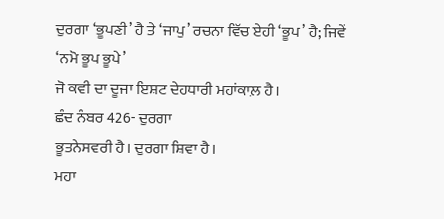ਦੁਰਗਾ ‘ਭੂਪਣੀ’ ਹੈ ਤੇ ‘ਜਾਪੁ’ ਰਚਨਾ ਵਿੱਚ ਏਹੀ ‘ਭੂਪ’ ਹੈ; ਜਿਵੇਂ ‘ਨਮੋ ਭੂਪ ਭੂਪੇ’
ਜੋ ਕਵੀ ਦਾ ਦੂਜਾ ਇਸ਼ਟ ਦੇਹਧਾਰੀ ਮਹਾਂਕਾਲ਼ ਹੈ।
ਛੰਦ ਨੰਬਰ 426- ਦੁਰਗਾ
ਭੂਤਨੇਸਵਰੀ ਹੈ। ਦੁਰਗਾ ਸ਼ਿਵਾ ਹੈ।
ਮਹਾ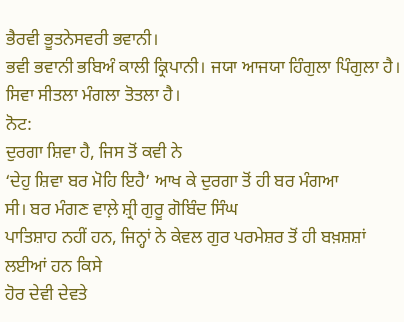ਭੈਰਵੀ ਭੂਤਨੇਸਵਰੀ ਭਵਾਨੀ।
ਭਵੀ ਭਵਾਨੀ ਭਬਿਅੰ ਕਾਲੀ ਕ੍ਰਿਪਾਨੀ। ਜਯਾ ਆਜਯਾ ਹਿੰਗੁਲਾ ਪਿੰਗੁਲਾ ਹੈ।
ਸਿਵਾ ਸੀਤਲਾ ਮੰਗਲਾ ਤੋਤਲਾ ਹੈ।
ਨੋਟ:
ਦੁਰਗਾ ਸ਼ਿਵਾ ਹੈ, ਜਿਸ ਤੋਂ ਕਵੀ ਨੇ
‘ਦੇਹੁ ਸ਼ਿਵਾ ਬਰ ਮੋਹਿ ਇਹੈ’ ਆਖ ਕੇ ਦੁਰਗਾ ਤੋਂ ਹੀ ਬਰ ਮੰਗਆ
ਸੀ। ਬਰ ਮੰਗਣ ਵਾਲ਼ੇ ਸ਼੍ਰੀ ਗੁਰੂ ਗੋਬਿੰਦ ਸਿੰਘ
ਪਾਤਿਸ਼ਾਹ ਨਹੀਂ ਹਨ, ਜਿਨ੍ਹਾਂ ਨੇ ਕੇਵਲ ਗੁਰ ਪਰਮੇਸ਼ਰ ਤੋਂ ਹੀ ਬਖ਼ਸ਼ਸ਼ਾਂ ਲਈਆਂ ਹਨ ਕਿਸੇ
ਹੋਰ ਦੇਵੀ ਦੇਵਤੇ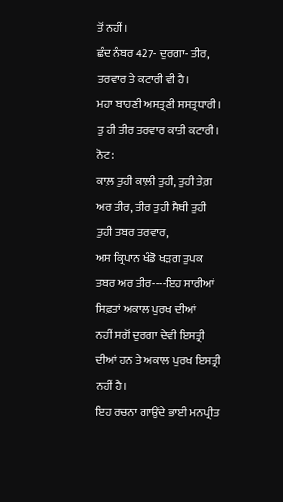ਤੋਂ ਨਹੀਂ।
ਛੰਦ ਨੰਬਰ 427- ਦੁਰਗਾ- ਤੀਰ,
ਤਰਵਾਰ ਤੇ ਕਟਾਰੀ ਵੀ ਹੈ।
ਮਹਾ ਬਾਹਣੀ ਅਸਤ੍ਰਣੀ ਸਸਤ੍ਰਧਾਰੀ।
ਤੁ ਹੀ ਤੀਰ ਤਰਵਾਰ ਕਾਤੀ ਕਟਾਰੀ।
ਨੋਟ:
ਕਾਲ਼ ਤੁਹੀ ਕਾਲ਼ੀ ਤੁਹੀ, ਤੁਹੀ ਤੇਗ਼ ਅਰ ਤੀਰ, ਤੀਰ ਤੁਹੀ ਸੈਥੀ ਤੁਹੀ ਤੁਹੀ ਤਬਰ ਤਰਵਾਰ,
ਅਸ ਕ੍ਰਿਪਾਨ ਖੰਡੋ ਖੜਗ ਤੁਪਕ ਤਬਰ ਅਰ ਤੀਰ----ਇਹ ਸਾਰੀਆਂ ਸਿਫ਼ਤਾਂ ਅਕਾਲ ਪੁਰਖ ਦੀਆਂ
ਨਹੀਂ ਸਗੋਂ ਦੁਰਗਾ ਦੇਵੀ ਇਸਤ੍ਰੀ ਦੀਆਂ ਹਨ ਤੇ ਅਕਾਲ ਪੁਰਖ ਇਸਤ੍ਰੀ ਨਹੀਂ ਹੈ।
ਇਹ ਰਚਨਾ ਗਾਉਂਦੇ ਭਾਈ ਮਨਪ੍ਰੀਤ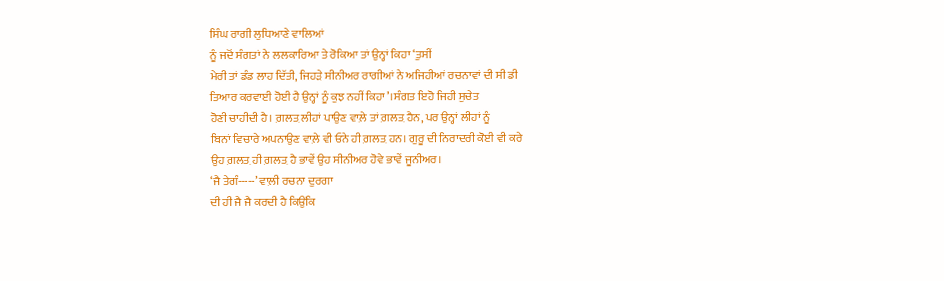ਸਿੰਘ ਰਾਗੀ ਲੁਧਿਆਣੇ ਵਾਲਿਆਂ
ਨੂੰ ਜਦੋਂ ਸੰਗਤਾਂ ਨੇ ਲਲਕਾਰਿਆ ਤੇ ਰੋਕਿਆ ਤਾਂ ਉਨ੍ਹਾਂ ਕਿਹਾ ‘ਤੁਸੀਂ
ਮੇਰੀ ਤਾਂ ਡੰਡ ਲਾਹ ਦਿੱਤੀ, ਜਿਹੜੇ ਸੀਨੀਅਰ ਰਾਗੀਆਂ ਨੇ ਅਜਿਹੀਆਂ ਰਚਨਾਵਾਂ ਦੀ ਸੀ ਡੀ
ਤਿਆਰ ਕਰਵਾਈ ਹੋਈ ਹੈ ਉਨ੍ਹਾਂ ਨੂੰ ਕੁਝ ਨਹੀਂ ਕਿਹਾ’।ਸੰਗਤ ਇਹੋ ਜਿਹੀ ਸੁਚੇਤ
ਹੋਣੀ ਚਾਹੀਦੀ ਹੈ। ਗ਼ਲਤ਼ ਲੀਹਾਂ ਪਾਉਣ ਵਾਲ਼ੇ ਤਾਂ ਗ਼ਲਤ਼ ਹੈਨ, ਪਰ ਉਨ੍ਹਾਂ ਲੀਹਾਂ ਨੂੰ
ਬਿਨਾਂ ਵਿਚਾਰੇ ਅਪਨਾਉਣ ਵਾਲ਼ੇ ਵੀ ਓਨੇ ਹੀ ਗ਼ਲਤ਼ ਹਨ। ਗੁਰੂ ਦੀ ਨਿਰਾਦਰੀ ਕੋਈ ਵੀ ਕਰੇ
ਉਹ ਗ਼ਲਤ਼ ਹੀ ਗ਼ਲਤ਼ ਹੈ ਭਾਵੇਂ ਉਹ ਸੀਨੀਅਰ ਹੋਵੇ ਭਾਵੇਂ ਜੂਨੀਅਰ।
‘ਜੈ ਤੇਗੰ-----’ ਵਾਲ਼ੀ ਰਚਨਾ ਦੁਰਗਾ
ਦੀ ਹੀ ਜੈ ਜੈ ਕਰਦੀ ਹੈ ਕਿਉਂਕਿ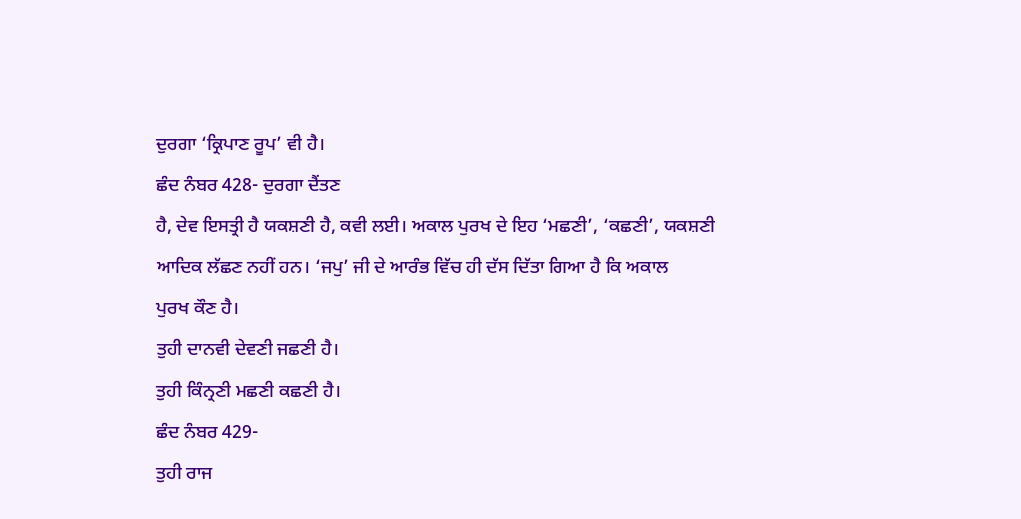ਦੁਰਗਾ ‘ਕ੍ਰਿਪਾਣ ਰੂਪ’ ਵੀ ਹੈ।
ਛੰਦ ਨੰਬਰ 428- ਦੁਰਗਾ ਦੈਂਤਣ
ਹੈ, ਦੇਵ ਇਸਤ੍ਰੀ ਹੈ ਯਕਸ਼ਣੀ ਹੈ, ਕਵੀ ਲਈ। ਅਕਾਲ ਪੁਰਖ ਦੇ ਇਹ ‘ਮਛਣੀ’, ‘ਕਛਣੀ’, ਯਕਸ਼ਣੀ
ਆਦਿਕ ਲੱਛਣ ਨਹੀਂ ਹਨ। ‘ਜਪੁ’ ਜੀ ਦੇ ਆਰੰਭ ਵਿੱਚ ਹੀ ਦੱਸ ਦਿੱਤਾ ਗਿਆ ਹੈ ਕਿ ਅਕਾਲ
ਪੁਰਖ ਕੌਣ ਹੈ।
ਤੁਹੀ ਦਾਨਵੀ ਦੇਵਣੀ ਜਛਣੀ ਹੈ।
ਤੁਹੀ ਕਿੰਨ੍ਰਣੀ ਮਛਣੀ ਕਛਣੀ ਹੈ।
ਛੰਦ ਨੰਬਰ 429-
ਤੁਹੀ ਰਾਜ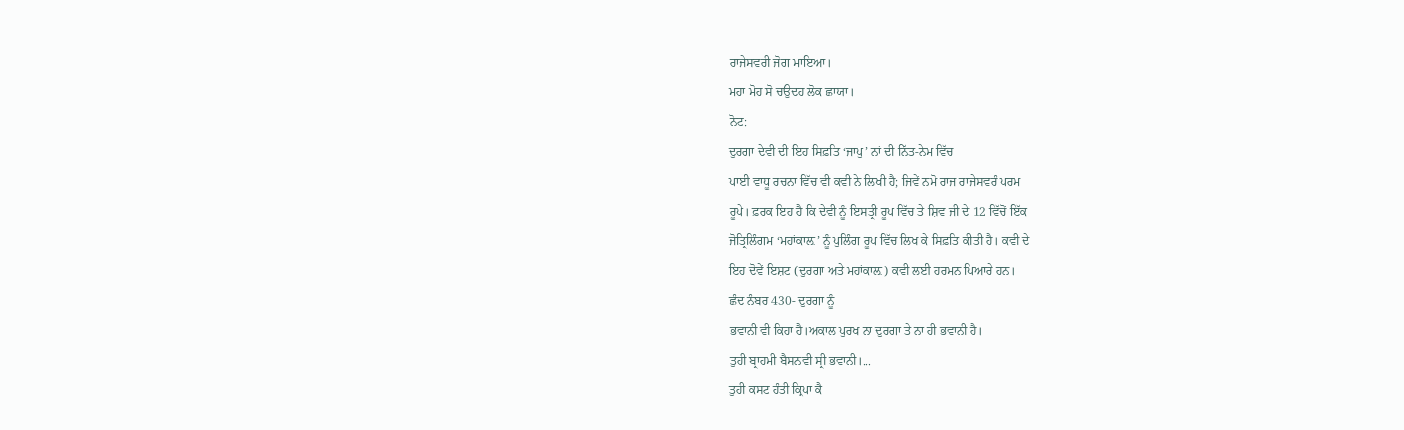ਰਾਜੇਸਵਰੀ ਜੋਗ ਮਾਇਆ।
ਮਹਾ ਮੋਹ ਸੋ ਚਉਦਹ ਲੋਕ ਛਾਯਾ।
ਨੋਟ:
ਦੁਰਗਾ ਦੇਵੀ ਦੀ ਇਹ ਸਿਫ਼ਤਿ ‘ਜਾਪੁ’ ਨਾਂ ਦੀ ਨਿੱਤ-ਨੇਮ ਵਿੱਚ
ਪਾਈ ਵਾਧੂ ਰਚਨਾ ਵਿੱਚ ਵੀ ਕਵੀ ਨੇ ਲਿਖੀ ਹੈ; ਜਿਵੇਂ ਨਮੋ ਰਾਜ ਰਾਜੇਸਵਰੰ ਪਰਮ
ਰੂਪੇ। ਫ਼ਰਕ ਇਹ ਹੈ ਕਿ ਦੇਵੀ ਨੂੰ ਇਸਤ੍ਰੀ ਰੂਪ ਵਿੱਚ ਤੇ ਸ਼ਿਵ ਜੀ ਦੇ 12 ਵਿੱਚੋਂ ਇੱਕ
ਜੋਤ੍ਰਿਲਿੰਗਮ ‘ਮਹਾਂਕਾਲ਼’ ਨੂੰ ਪੁਲਿੰਗ ਰੂਪ ਵਿੱਚ ਲਿਖ ਕੇ ਸਿਫ਼ਤਿ ਕੀਤੀ ਹੈ। ਕਵੀ ਦੇ
ਇਹ ਦੋਵੇਂ ਇਸ਼ਟ (ਦੁਰਗਾ ਅਤੇ ਮਹਾਂਕਾਲ਼) ਕਵੀ ਲਈ ਹਰਮਨ ਪਿਆਰੇ ਹਨ।
ਛੰਦ ਨੰਬਰ 430- ਦੁਰਗਾ ਨੂੰ
ਭਵਾਨੀ ਵੀ ਕਿਹਾ ਹੈ।ਅਕਾਲ ਪੁਰਖ ਨਾ ਦੁਰਗਾ ਤੇ ਨਾ ਹੀ ਭਵਾਨੀ ਹੈ।
ਤੁਹੀ ਬ੍ਰਾਹਮੀ ਬੈਸਨਵੀ ਸ੍ਰੀ ਭਵਾਨੀ।...
ਤੁਹੀ ਕਸਟ ਹੰਤੀ ਕ੍ਰਿਪਾ ਕੈ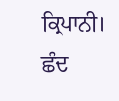ਕ੍ਰਿਪਾਨੀ।
ਛੰਦ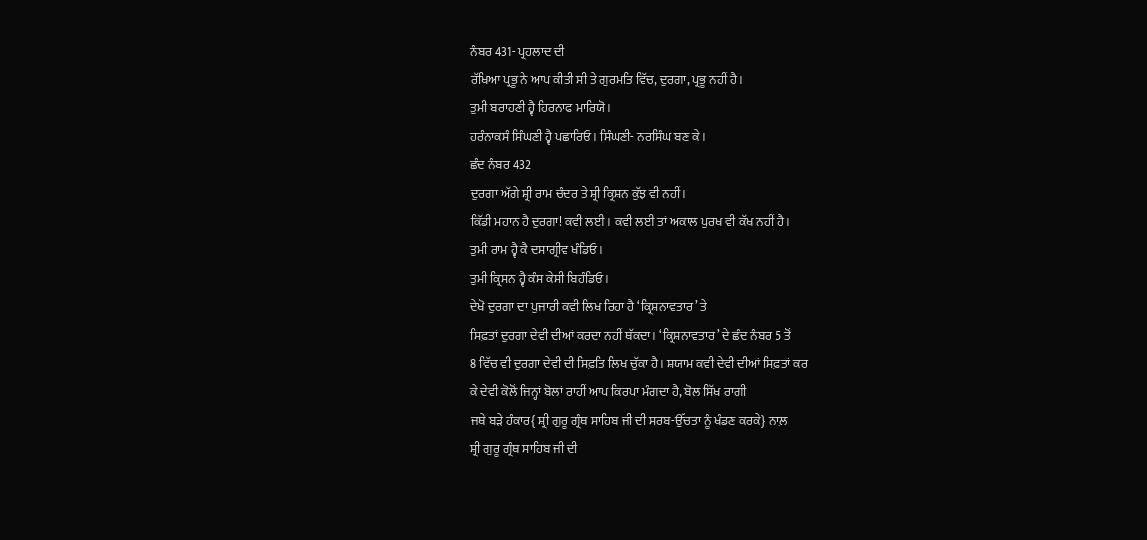ਨੰਬਰ 431- ਪ੍ਰਹਲਾਦ ਦੀ
ਰੱਖਿਆ ਪ੍ਰਭੂ ਨੇ ਆਪ ਕੀਤੀ ਸੀ ਤੇ ਗੁਰਮਤਿ ਵਿੱਚ, ਦੁਰਗਾ, ਪ੍ਰਭੂ ਨਹੀਂ ਹੈ।
ਤੁਮੀ ਬਰਾਹਣੀ ਹ੍ਵੈ ਹਿਰਨਾਫ ਮਾਰਿਯੋ।
ਹਰੰਨਾਕਸੰ ਸਿੰਘਣੀ ਹ੍ਵੈ ਪਛਾਰਿਓ। ਸਿੰਘਣੀ- ਨਰਸਿੰਘ ਬਣ ਕੇ।
ਛੰਦ ਨੰਬਰ 432
ਦੁਰਗਾ ਅੱਗੇ ਸ਼੍ਰੀ ਰਾਮ ਚੰਦਰ ਤੇ ਸ਼੍ਰੀ ਕ੍ਰਿਸ਼ਨ ਕੁੱਝ ਵੀ ਨਹੀਂ।
ਕਿੱਡੀ ਮਹਾਨ ਹੈ ਦੁਰਗਾ! ਕਵੀ ਲਈ। ਕਵੀ ਲਈ ਤਾਂ ਅਕਾਲ ਪੁਰਖ ਵੀ ਕੱਖ ਨਹੀਂ ਹੈ।
ਤੁਮੀ ਰਾਮ ਹ੍ਵੈ ਕੈ ਦਸਾਗ੍ਰੀਵ ਖੰਡਿਓ।
ਤੁਮੀ ਕ੍ਰਿਸਨ ਹ੍ਵੈ ਕੰਸ ਕੇਸੀ ਬਿਹੰਡਿਓ।
ਦੇਖੋ ਦੁਰਗਾ ਦਾ ਪੁਜਾਰੀ ਕਵੀ ਲਿਖ ਰਿਹਾ ਹੈ ‘ਕ੍ਰਿਸ਼ਨਾਵਤਾਰ’ ਤੇ
ਸਿਫ਼ਤਾਂ ਦੁਰਗਾ ਦੇਵੀ ਦੀਆਂ ਕਰਦਾ ਨਹੀਂ ਥੱਕਦਾ। ‘ਕ੍ਰਿਸ਼ਨਾਵਤਾਰ’ ਦੇ ਛੰਦ ਨੰਬਰ 5 ਤੋਂ
8 ਵਿੱਚ ਵੀ ਦੁਰਗਾ ਦੇਵੀ ਦੀ ਸਿਫ਼ਤਿ ਲਿਖ ਚੁੱਕਾ ਹੈ। ਸ਼ਯਾਮ ਕਵੀ ਦੇਵੀ ਦੀਆਂ ਸਿਫ਼ਤਾਂ ਕਰ
ਕੇ ਦੇਵੀ ਕੋਲੋਂ ਜਿਨ੍ਹਾਂ ਬੋਲਾਂ ਰਾਹੀਂ ਆਪ ਕਿਰਪਾ ਮੰਗਦਾ ਹੈ, ਬੋਲ ਸਿੱਖ ਰਾਗੀ
ਜਥੇ ਬੜੇ ਹੰਕਾਰ{ ਸ਼੍ਰੀ ਗੁਰੂ ਗ੍ਰੰਥ ਸਾਹਿਬ ਜੀ ਦੀ ਸਰਬ-ਉੱਚਤਾ ਨੂੰ ਖੰਡਣ ਕਰਕੇ} ਨਾਲ਼
ਸ਼੍ਰੀ ਗੁਰੂ ਗ੍ਰੰਥ ਸਾਹਿਬ ਜੀ ਦੀ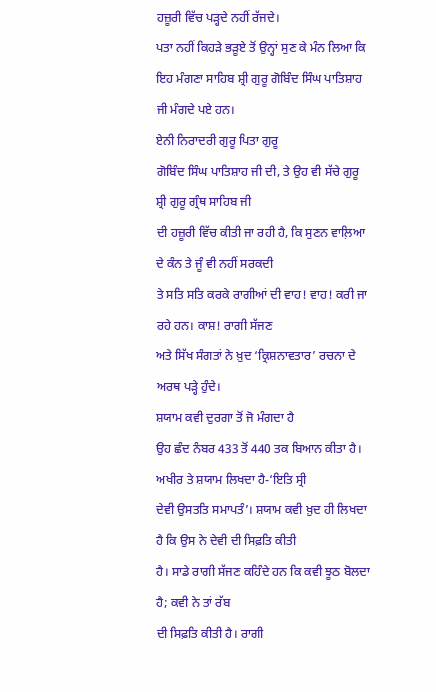ਹਜ਼ੂਰੀ ਵਿੱਚ ਪੜ੍ਹਦੇ ਨਹੀਂ ਰੱਜਦੇ।
ਪਤਾ ਨਹੀਂ ਕਿਹੜੇ ਭੜੂਏ ਤੋਂ ਉਨ੍ਹਾਂ ਸੁਣ ਕੇ ਮੰਨ ਲਿਆ ਕਿ
ਇਹ ਮੰਗਣਾ ਸਾਹਿਬ ਸ਼੍ਰੀ ਗੁਰੂ ਗੋਬਿੰਦ ਸਿੰਘ ਪਾਤਿਸ਼ਾਹ ਜੀ ਮੰਗਦੇ ਪਏ ਹਨ।
ਏਨੀ ਨਿਰਾਦਰੀ ਗੁਰੂ ਪਿਤਾ ਗੁਰੂ
ਗੋਬਿੰਦ ਸਿੰਘ ਪਾਤਿਸ਼ਾਹ ਜੀ ਦੀ, ਤੇ ਉਹ ਵੀ ਸੱਚੇ ਗੁਰੂ ਸ਼੍ਰੀ ਗੁਰੂ ਗ੍ਰੰਥ ਸਾਹਿਬ ਜੀ
ਦੀ ਹਜ਼ੂਰੀ ਵਿੱਚ ਕੀਤੀ ਜਾ ਰਹੀ ਹੈ, ਕਿ ਸੁਣਨ ਵਾਲ਼ਿਆ ਦੇ ਕੰਨ ਤੇ ਜੂੰ ਵੀ ਨਹੀਂ ਸਰਕਦੀ
ਤੇ ਸਤਿ ਸਤਿ ਕਰਕੇ ਰਾਗੀਆਂ ਦੀ ਵਾਹ! ਵਾਹ! ਕਰੀ ਜਾ ਰਹੇ ਹਨ। ਕਾਸ਼! ਰਾਗੀ ਸੱਜਣ
ਅਤੇ ਸਿੱਖ ਸੰਗਤਾਂ ਨੇ ਖ਼ੁਦ ‘ਕ੍ਰਿਸ਼ਨਾਵਤਾਰ’ ਰਚਨਾ ਦੇ ਅਰਥ ਪੜ੍ਹੇ ਹੁੰਦੇ।
ਸ਼ਯਾਮ ਕਵੀ ਦੁਰਗਾ ਤੋਂ ਜੋ ਮੰਗਦਾ ਹੈ
ਉਹ ਛੰਦ ਨੰਬਰ 433 ਤੋਂ 440 ਤਕ ਬਿਆਨ ਕੀਤਾ ਹੈ। ਅਖੀਰ ਤੇ ਸ਼ਯਾਮ ਲਿਖਦਾ ਹੈ-‘ਇਤਿ ਸ੍ਰੀ
ਦੇਵੀ ਉਸਤਤਿ ਸਮਾਪਤੰ’। ਸ਼ਯਾਮ ਕਵੀ ਖ਼ੁਦ ਹੀ ਲਿਖਦਾ ਹੈ ਕਿ ਉਸ ਨੇ ਦੇਵੀ ਦੀ ਸਿਫ਼ਤਿ ਕੀਤੀ
ਹੈ। ਸਾਡੇ ਰਾਗੀ ਸੱਜਣ ਕਹਿੰਦੇ ਹਨ ਕਿ ਕਵੀ ਝੂਠ ਬੋਲਦਾ ਹੈ; ਕਵੀ ਨੇ ਤਾਂ ਰੱਬ
ਦੀ ਸਿਫ਼ਤਿ ਕੀਤੀ ਹੈ। ਰਾਗੀ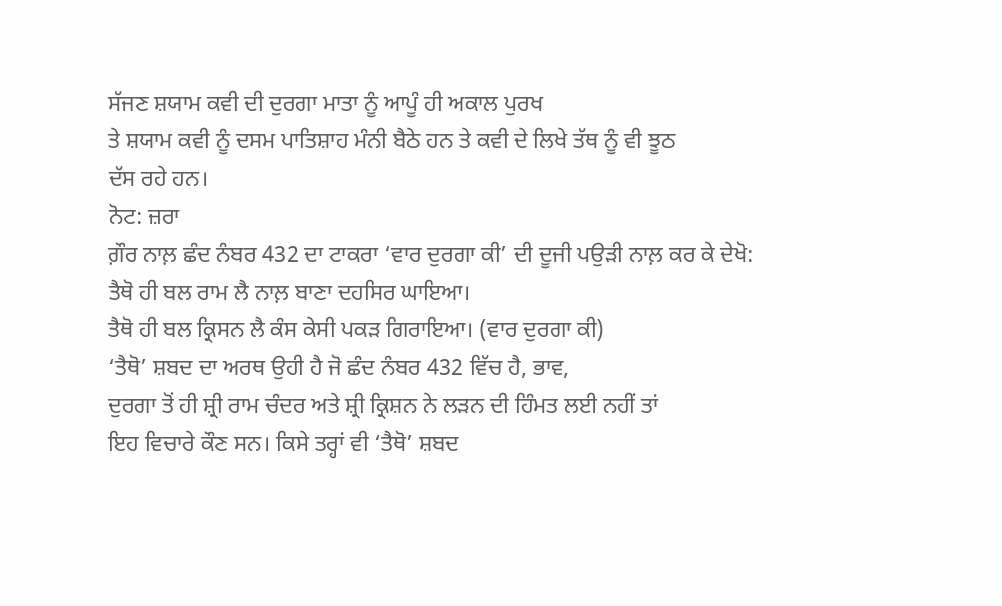ਸੱਜਣ ਸ਼ਯਾਮ ਕਵੀ ਦੀ ਦੁਰਗਾ ਮਾਤਾ ਨੂੰ ਆਪੂੰ ਹੀ ਅਕਾਲ ਪੁਰਖ
ਤੇ ਸ਼ਯਾਮ ਕਵੀ ਨੂੰ ਦਸਮ ਪਾਤਿਸ਼ਾਹ ਮੰਨੀ ਬੈਠੇ ਹਨ ਤੇ ਕਵੀ ਦੇ ਲਿਖੇ ਤੱਥ ਨੂੰ ਵੀ ਝੂਠ
ਦੱਸ ਰਹੇ ਹਨ।
ਨੋਟ: ਜ਼ਰਾ
ਗ਼ੌਰ ਨਾਲ਼ ਛੰਦ ਨੰਬਰ 432 ਦਾ ਟਾਕਰਾ ‘ਵਾਰ ਦੁਰਗਾ ਕੀ’ ਦੀ ਦੂਜੀ ਪਉੜੀ ਨਾਲ਼ ਕਰ ਕੇ ਦੇਖੋ:
ਤੈਥੋ ਹੀ ਬਲ ਰਾਮ ਲੈ ਨਾਲ਼ ਬਾਣਾ ਦਹਸਿਰ ਘਾਇਆ।
ਤੈਥੋ ਹੀ ਬਲ ਕ੍ਰਿਸਨ ਲੈ ਕੰਸ ਕੇਸੀ ਪਕੜ ਗਿਰਾਇਆ। (ਵਾਰ ਦੁਰਗਾ ਕੀ)
‘ਤੈਥੋ’ ਸ਼ਬਦ ਦਾ ਅਰਥ ਉਹੀ ਹੈ ਜੋ ਛੰਦ ਨੰਬਰ 432 ਵਿੱਚ ਹੈ, ਭਾਵ,
ਦੁਰਗਾ ਤੋਂ ਹੀ ਸ਼੍ਰੀ ਰਾਮ ਚੰਦਰ ਅਤੇ ਸ਼੍ਰੀ ਕ੍ਰਿਸ਼ਨ ਨੇ ਲੜਨ ਦੀ ਹਿੰਮਤ ਲਈ ਨਹੀਂ ਤਾਂ
ਇਹ ਵਿਚਾਰੇ ਕੌਣ ਸਨ। ਕਿਸੇ ਤਰ੍ਹਾਂ ਵੀ ‘ਤੈਥੋ’ ਸ਼ਬਦ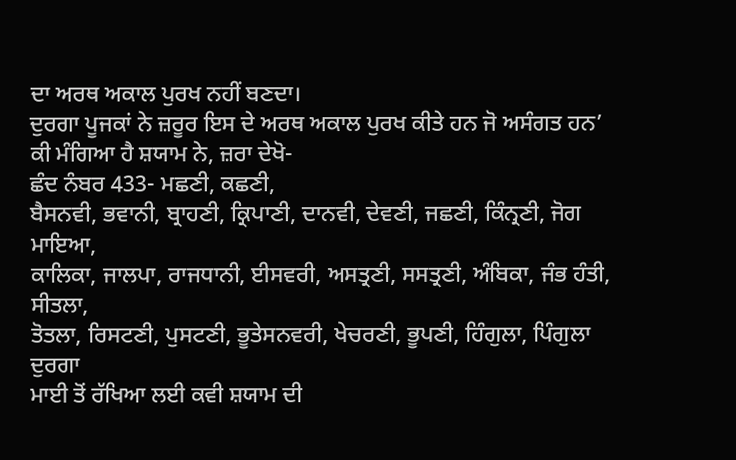ਦਾ ਅਰਥ ਅਕਾਲ ਪੁਰਖ ਨਹੀਂ ਬਣਦਾ।
ਦੁਰਗਾ ਪੂਜਕਾਂ ਨੇ ਜ਼ਰੂਰ ਇਸ ਦੇ ਅਰਥ ਅਕਾਲ ਪੁਰਖ ਕੀਤੇ ਹਨ ਜੋ ਅਸੰਗਤ ਹਨ’
ਕੀ ਮੰਗਿਆ ਹੈ ਸ਼ਯਾਮ ਨੇ, ਜ਼ਰਾ ਦੇਖੋ-
ਛੰਦ ਨੰਬਰ 433- ਮਛਣੀ, ਕਛਣੀ,
ਬੈਸਨਵੀ, ਭਵਾਨੀ, ਬ੍ਰਾਹਣੀ, ਕ੍ਰਿਪਾਣੀ, ਦਾਨਵੀ, ਦੇਵਣੀ, ਜਛਣੀ, ਕਿੰਨ੍ਰਣੀ, ਜੋਗ ਮਾਇਆ,
ਕਾਲਿਕਾ, ਜਾਲਪਾ, ਰਾਜਧਾਨੀ, ਈਸਵਰੀ, ਅਸਤ੍ਰਣੀ, ਸਸਤ੍ਰਣੀ, ਅੰਬਿਕਾ, ਜੰਭ ਹੰਤੀ, ਸੀਤਲਾ,
ਤੋਤਲਾ, ਰਿਸਟਣੀ, ਪੁਸਟਣੀ, ਭੂਤੇਸਨਵਰੀ, ਖੇਚਰਣੀ, ਭੂਪਣੀ, ਹਿੰਗੁਲਾ, ਪਿੰਗੁਲਾ ਦੁਰਗਾ
ਮਾਈ ਤੋਂ ਰੱਖਿਆ ਲਈ ਕਵੀ ਸ਼ਯਾਮ ਦੀ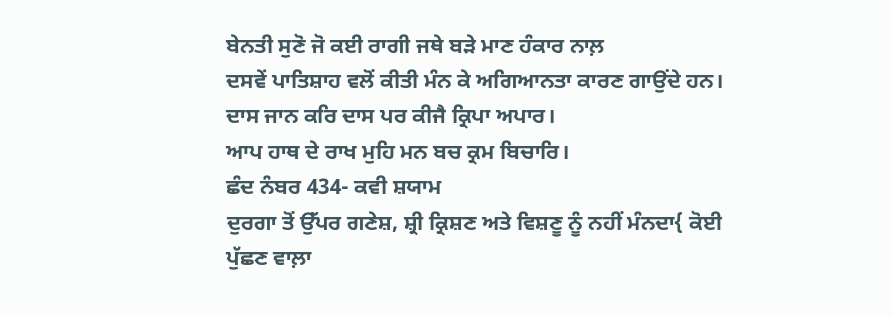ਬੇਨਤੀ ਸੁਣੋ ਜੋ ਕਈ ਰਾਗੀ ਜਥੇ ਬੜੇ ਮਾਣ ਹੰਕਾਰ ਨਾਲ਼
ਦਸਵੇਂ ਪਾਤਿਸ਼ਾਹ ਵਲੋਂ ਕੀਤੀ ਮੰਨ ਕੇ ਅਗਿਆਨਤਾ ਕਾਰਣ ਗਾਉਂਦੇ ਹਨ।
ਦਾਸ ਜਾਨ ਕਰਿ ਦਾਸ ਪਰ ਕੀਜੈ ਕ੍ਰਿਪਾ ਅਪਾਰ।
ਆਪ ਹਾਥ ਦੇ ਰਾਖ ਮੁਹਿ ਮਨ ਬਚ ਕ੍ਰਮ ਬਿਚਾਰਿ।
ਛੰਦ ਨੰਬਰ 434- ਕਵੀ ਸ਼ਯਾਮ
ਦੁਰਗਾ ਤੋਂ ਉੱਪਰ ਗਣੇਸ਼, ਸ਼੍ਰੀ ਕ੍ਰਿਸ਼ਣ ਅਤੇ ਵਿਸ਼ਣੂ ਨੂੰ ਨਹੀਂ ਮੰਨਦਾ{ ਕੋਈ ਪੁੱਛਣ ਵਾਲ਼ਾ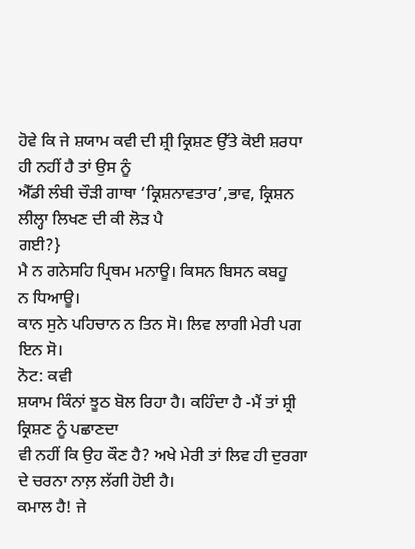ਹੋਵੇ ਕਿ ਜੇ ਸ਼ਯਾਮ ਕਵੀ ਦੀ ਸ਼੍ਰੀ ਕ੍ਰਿਸ਼ਣ ਉੱਤੇ ਕੋਈ ਸ਼ਰਧਾ ਹੀ ਨਹੀਂ ਹੈ ਤਾਂ ਉਸ ਨੂੰ
ਐੱਡੀ ਲੰਬੀ ਚੌੜੀ ਗਾਥਾ ‘ਕ੍ਰਿਸ਼ਨਾਵਤਾਰ’,ਭਾਵ, ਕ੍ਰਿਸ਼ਨ ਲੀਲ੍ਹਾ ਲਿਖਣ ਦੀ ਕੀ ਲੋੜ ਪੈ
ਗਈ?}
ਮੈ ਨ ਗਨੇਸਹਿ ਪ੍ਰਿਥਮ ਮਨਾਊ। ਕਿਸਨ ਬਿਸਨ ਕਬਹੂ
ਨ ਧਿਆਊ।
ਕਾਨ ਸੁਨੇ ਪਹਿਚਾਨ ਨ ਤਿਨ ਸੋ। ਲਿਵ ਲਾਗੀ ਮੇਰੀ ਪਗ ਇਨ ਸੋ।
ਨੋਟ: ਕਵੀ
ਸ਼ਯਾਮ ਕਿੰਨਾਂ ਝੂਠ ਬੋਲ ਰਿਹਾ ਹੈ। ਕਹਿੰਦਾ ਹੈ -ਮੈਂ ਤਾਂ ਸ਼੍ਰੀ ਕ੍ਰਿਸ਼ਣ ਨੂੰ ਪਛਾਣਦਾ
ਵੀ ਨਹੀਂ ਕਿ ਉਹ ਕੌਣ ਹੈ? ਅਖੇ ਮੇਰੀ ਤਾਂ ਲਿਵ ਹੀ ਦੁਰਗਾ ਦੇ ਚਰਨਾ ਨਾਲ਼ ਲੱਗੀ ਹੋਈ ਹੈ।
ਕਮਾਲ ਹੈ! ਜੇ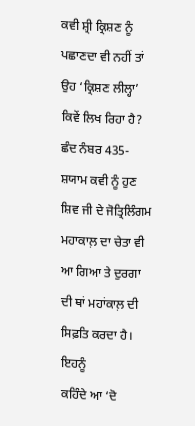ਕਵੀ ਸ਼੍ਰੀ ਕ੍ਰਿਸ਼ਣ ਨੂੰ ਪਛਾਣਦਾ ਵੀ ਨਹੀਂ ਤਾਂ ਉਹ ‘ਕ੍ਰਿਸ਼ਣ ਲੀਲ੍ਹਾ’
ਕਿਵੇਂ ਲਿਖ ਰਿਹਾ ਹੈ?
ਛੰਦ ਨੰਬਰ 435- ਸ਼ਯਾਮ ਕਵੀ ਨੂੰ ਹੁਣ ਸ਼ਿਵ ਜੀ ਦੇ ਜੋਤ੍ਰਿਲਿੰਗਮ
ਮਹਾਕਾਲ਼ ਦਾ ਚੇਤਾ ਵੀ ਆ ਗਿਆ ਤੇ ਦੁਰਗਾ ਦੀ ਥਾਂ ਮਹਾਂਕਾਲ਼ ਦੀ ਸਿਫ਼ਤਿ ਕਰਦਾ ਹੈ। ਇਹਨੂੰ
ਕਹਿੰਦੇ ਆ ‘ਦੋ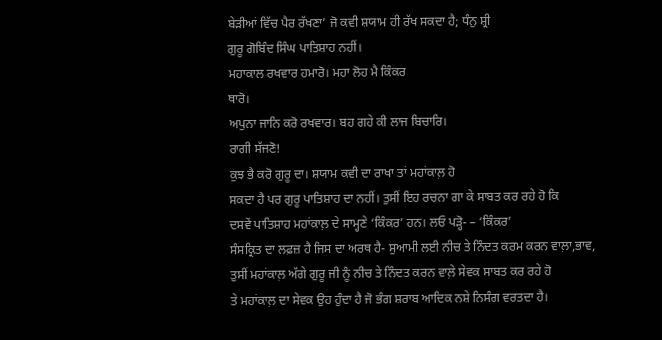ਬੇੜੀਆਂ ਵਿੱਚ ਪੈਰ ਰੱਖਣਾ’ ਜੋ ਕਵੀ ਸ਼ਯਾਮ ਹੀ ਰੱਖ ਸਕਦਾ ਹੈ; ਧੰਨੁ ਸ਼੍ਰੀ
ਗੁਰੂ ਗੋਬਿੰਦ ਸਿੰਘ ਪਾਤਿਸ਼ਾਹ ਨਹੀਂ।
ਮਹਾਕਾਲ ਰਖਵਾਰ ਹਮਾਰੋ। ਮਹਾ ਲੋਹ ਮੈ ਕਿੰਕਰ
ਥਾਰੋ।
ਅਪੁਨਾ ਜਾਨਿ ਕਰੋ ਰਖਵਾਰ। ਬਹ ਗਹੇ ਕੀ ਲਾਜ ਬਿਚਾਰਿ।
ਰਾਗੀ ਸੱਜਣੋ!
ਕੁਝ ਭੈ ਕਰੋ ਗੁਰੂ ਦਾ। ਸ਼ਯਾਮ ਕਵੀ ਦਾ ਰਾਖਾ ਤਾਂ ਮਹਾਂਕਾਲ਼ ਹੋ
ਸਕਦਾ ਹੈ ਪਰ ਗੁਰੂ ਪਾਤਿਸ਼ਾਹ ਦਾ ਨਹੀਂ। ਤੁਸੀਂ ਇਹ ਰਚਨਾ ਗਾ ਕੇ ਸਾਬਤ ਕਰ ਰਹੇ ਹੋ ਕਿ
ਦਸਵੇਂ ਪਾਤਿਸ਼ਾਹ ਮਹਾਂਕਾਲ਼ ਦੇ ਸਾਮ੍ਹਣੇ ‘ਕਿੰਕਰ’ ਹਨ। ਲਓ ਪੜ੍ਹੋ- – ‘ਕਿੰਕਰ’
ਸੰਸਕ੍ਰਿਤ ਦਾ ਲਫ਼ਜ਼ ਹੈ ਜਿਸ ਦਾ ਅਰਥ ਹੈ- ਸੁਆਮੀ ਲਈ ਨੀਚ ਤੇ ਨਿੰਦਤ ਕਰਮ ਕਰਨ ਵਾਲ਼ਾ,ਭਾਵ,
ਤੁਸੀਂ ਮਹਾਂਕਾਲ਼ ਅੱਗੇ ਗੁਰੂ ਜੀ ਨੂੰ ਨੀਚ ਤੇ ਨਿੰਦਤ ਕਰਨ ਵਾਲ਼ੇ ਸੇਵਕ ਸਾਬਤ ਕਰ ਰਹੇ ਹੋ
ਤੇ ਮਹਾਂਕਾਲ਼ ਦਾ ਸੇਵਕ ਉਹ ਹੁੰਦਾ ਹੈ ਜੋ ਭੰਗ ਸ਼ਰਾਬ ਆਦਿਕ ਨਸ਼ੇ ਨਿਸੰਗ ਵਰਤਦਾ ਹੈ।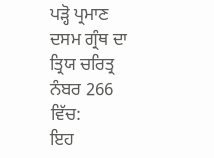ਪੜ੍ਹੋ ਪ੍ਰਮਾਣ ਦਸਮ ਗ੍ਰੰਥ ਦਾ ਤ੍ਰਿਯ ਚਰਿਤ੍ਰ ਨੰਬਰ 266 ਵਿੱਚ:
ਇਹ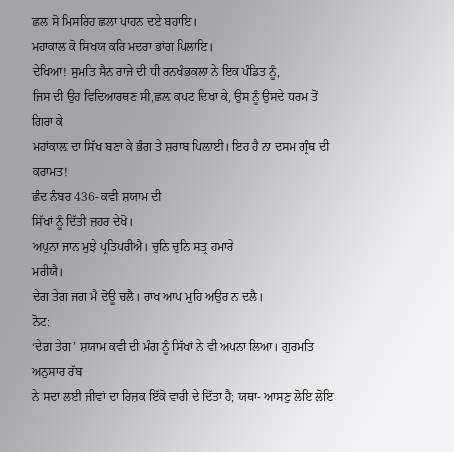ਛਲ ਸੋ ਮਿਸਰਿਹ ਛਲਾ ਪਾਹਨ ਦਏ ਬਹਾਇ।
ਮਹਾਕਾਲ ਕੋ ਸਿਖਯ ਕਰਿ ਮਦਰਾ ਭਾਂਗ ਪਿਲਾਇ।
ਦੇਖਿਆ! ਸੁਮਤਿ ਸੈਨ ਰਾਜੇ ਦੀ ਧੀ ਰਨਖੰਭਕਲਾ ਨੇ ਇਕ ਪੰਡਿਤ ਨੂੰ,
ਜਿਸ ਦੀ ਉਹ ਵਿਦਿਆਰਥਣ ਸੀ,ਛਲ਼ ਕਪਟ ਦਿਖਾ ਕੇ, ਉਸ ਨੂੰ ਉਸਦੇ ਧਰਮ ਤੋਂ ਗਿਰਾ ਕੇ
ਮਹਾਂਕਾਲ਼ ਦਾ ਸਿੱਖ ਬਣਾ ਕੇ ਭੰਗ ਤੇ ਸ਼ਰਾਬ ਪਿਲ਼ਾਈ। ਇਹ ਹੈ ਨਾ ਦਸਮ ਗ੍ਰੰਥ ਦੀ ਕਰਾਮਤ!
ਛੰਦ ਨੰਬਰ 436- ਕਵੀ ਸ਼ਯਾਮ ਦੀ
ਸਿੱਖਾਂ ਨੂੰ ਦਿੱਤੀ ਜ਼ਹਰ ਦੇਖੋ।
ਅਪੁਨਾ ਜਾਨ ਮੁਝੇ ਪ੍ਰਤਿਪਰੀਐ। ਚੁਨਿ ਚੁਨਿ ਸਤ੍ਰ ਹਮਾਰੇ
ਮਰੀਯੈ।
ਦੇਗ ਤੇਗ ਜਗ ਮੈ ਦੋਊ ਚਲੈ। ਰਾਖ ਆਪ ਮੁਹਿ ਅਉਰ ਨ ਦਲੈ।
ਨੋਟ:
‘ਦੇਗ਼ ਤੇਗ’ ਸ਼ਯਾਮ ਕਵੀ ਦੀ ਮੰਗ ਨੂੰ ਸਿੱਖਾਂ ਨੇ ਵੀ ਅਪਨਾ ਲਿਆ। ਗੁਰਮਤਿ ਅਨੁਸਾਰ ਰੱਬ
ਨੇ ਸਦਾ ਲਈ ਜੀਵਾਂ ਦਾ ਰਿਜ਼ਕ ਇੱਕੋ ਵਾਰੀ ਦੇ ਦਿੱਤਾ ਹੈ; ਯਥਾ- ਆਸਣੁ ਲੋਇ ਲੋਇ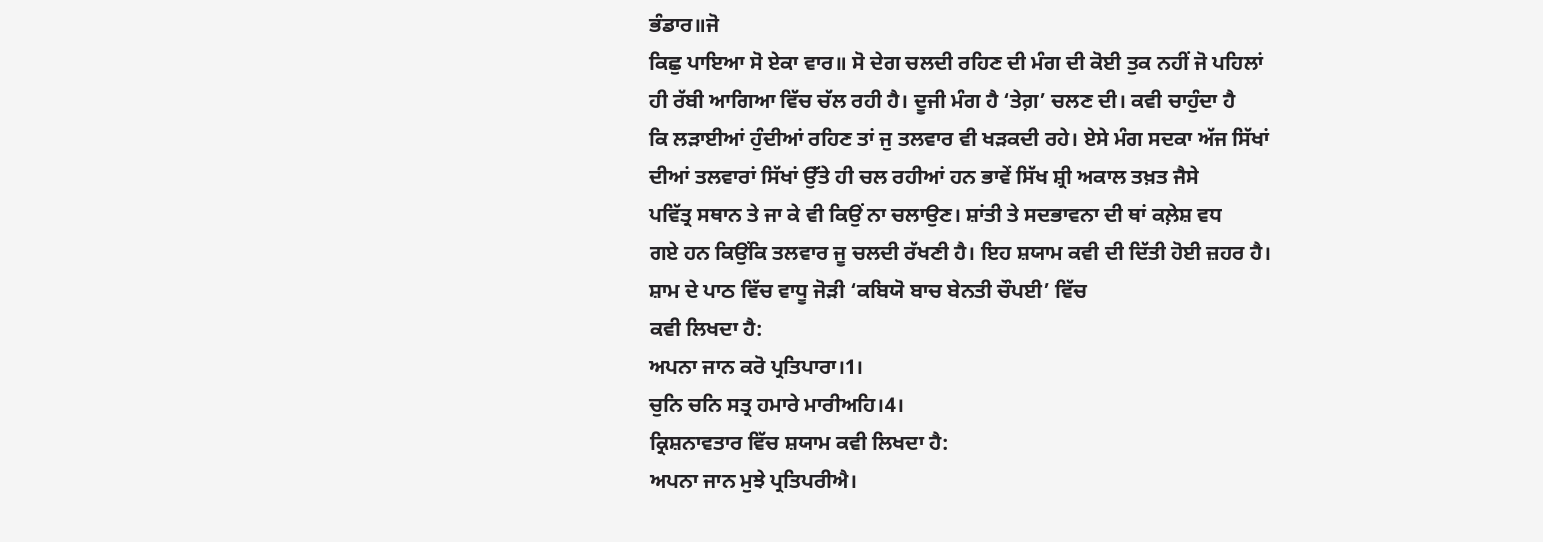ਭੰਡਾਰ॥ਜੋ
ਕਿਛੁ ਪਾਇਆ ਸੋ ਏਕਾ ਵਾਰ॥ ਸੋ ਦੇਗ ਚਲਦੀ ਰਹਿਣ ਦੀ ਮੰਗ ਦੀ ਕੋਈ ਤੁਕ ਨਹੀਂ ਜੋ ਪਹਿਲਾਂ
ਹੀ ਰੱਬੀ ਆਗਿਆ ਵਿੱਚ ਚੱਲ ਰਹੀ ਹੈ। ਦੂਜੀ ਮੰਗ ਹੈ ‘ਤੇਗ਼’ ਚਲਣ ਦੀ। ਕਵੀ ਚਾਹੁੰਦਾ ਹੈ
ਕਿ ਲੜਾਈਆਂ ਹੁੰਦੀਆਂ ਰਹਿਣ ਤਾਂ ਜੁ ਤਲਵਾਰ ਵੀ ਖੜਕਦੀ ਰਹੇ। ਏਸੇ ਮੰਗ ਸਦਕਾ ਅੱਜ ਸਿੱਖਾਂ
ਦੀਆਂ ਤਲਵਾਰਾਂ ਸਿੱਖਾਂ ਉੱਤੇ ਹੀ ਚਲ ਰਹੀਆਂ ਹਨ ਭਾਵੇਂ ਸਿੱਖ ਸ਼੍ਰੀ ਅਕਾਲ ਤਖ਼ਤ ਜੈਸੇ
ਪਵਿੱਤ੍ਰ ਸਥਾਨ ਤੇ ਜਾ ਕੇ ਵੀ ਕਿਉਂ ਨਾ ਚਲਾਉਣ। ਸ਼ਾਂਤੀ ਤੇ ਸਦਭਾਵਨਾ ਦੀ ਥਾਂ ਕਲ਼ੇਸ਼ ਵਧ
ਗਏ ਹਨ ਕਿਉਂਕਿ ਤਲਵਾਰ ਜੂ ਚਲਦੀ ਰੱਖਣੀ ਹੈ। ਇਹ ਸ਼ਯਾਮ ਕਵੀ ਦੀ ਦਿੱਤੀ ਹੋਈ ਜ਼ਹਰ ਹੈ।
ਸ਼ਾਮ ਦੇ ਪਾਠ ਵਿੱਚ ਵਾਧੂ ਜੋੜੀ ‘ਕਬਿਯੋ ਬਾਚ ਬੇਨਤੀ ਚੌਪਈ’ ਵਿੱਚ
ਕਵੀ ਲਿਖਦਾ ਹੈ:
ਅਪਨਾ ਜਾਨ ਕਰੋ ਪ੍ਰਤਿਪਾਰਾ।1।
ਚੁਨਿ ਚਨਿ ਸਤ੍ਰ ਹਮਾਰੇ ਮਾਰੀਅਹਿ।4।
ਕ੍ਰਿਸ਼ਨਾਵਤਾਰ ਵਿੱਚ ਸ਼ਯਾਮ ਕਵੀ ਲਿਖਦਾ ਹੈ:
ਅਪਨਾ ਜਾਨ ਮੁਝੇ ਪ੍ਰਤਿਪਰੀਐ।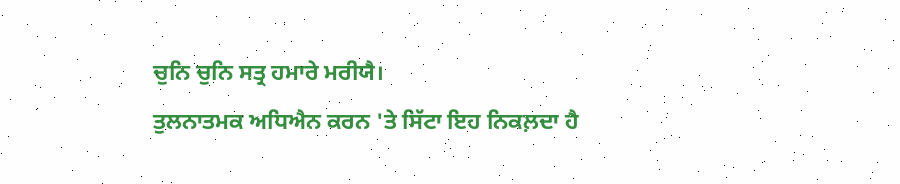ਚੁਨਿ ਚੁਨਿ ਸਤ੍ਰ ਹਮਾਰੇ ਮਰੀਯੈ।
ਤੁਲਨਾਤਮਕ ਅਧਿਐਨ ਕਰਨ 'ਤੇ ਸਿੱਟਾ ਇਹ ਨਿਕਲ਼ਦਾ ਹੈ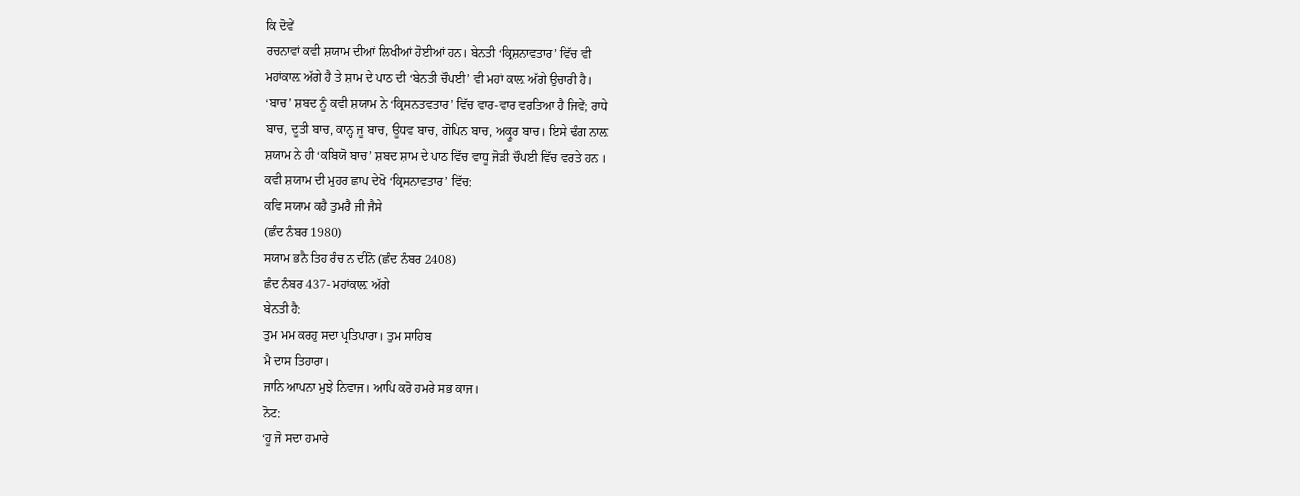ਕਿ ਦੋਵੇਂ
ਰਚਨਾਵਾਂ ਕਵੀ ਸ਼ਯਾਮ ਦੀਆਂ ਲਿਖੀਆਂ ਹੋਈਆਂ ਹਨ। ਬੇਨਤੀ ‘ਕ੍ਰਿਸ਼ਨਾਵਤਾਰ’ ਵਿੱਚ ਵੀ
ਮਹਾਂਕਾਲ਼ ਅੱਗੇ ਹੈ ਤੇ ਸ਼ਾਮ ਦੇ ਪਾਠ ਦੀ ‘ਬੇਨਤੀ ਚੌਪਈ’ ਵੀ ਮਹਾਂ ਕਾਲ਼ ਅੱਗੇ ਉਚਾਰੀ ਹੈ।
‘ਬਾਚ’ ਸ਼ਬਦ ਨੂੰ ਕਵੀ ਸ਼ਯਾਮ ਨੇ ‘ਕ੍ਰਿਸਨਤਵਤਾਰ’ ਵਿੱਚ ਵਾਰ-ਵਾਰ ਵਰਤਿਆ ਹੈ ਜਿਵੇਂ; ਰਾਧੇ
ਬਾਚ, ਦੂਤੀ ਬਾਚ, ਕਾਨ੍ਹ ਜੂ ਬਾਚ, ਊਧਵ ਬਾਚ, ਗੋਪਿਨ ਬਾਚ, ਅਕ੍ਰੂਰ ਬਾਚ। ਇਸੇ ਢੰਗ ਨਾਲ਼
ਸ਼ਯਾਮ ਨੇ ਹੀ ‘ਕਬਿਯੋ ਬਾਚ’ ਸ਼ਬਦ ਸ਼ਾਮ ਦੇ ਪਾਠ ਵਿੱਚ ਵਾਧੂ ਜੋੜੀ ਚੌਪਈ ਵਿੱਚ ਵਰਤੇ ਹਨ ।
ਕਵੀ ਸ਼ਯਾਮ ਦੀ ਮੁਹਰ ਛਾਪ ਦੇਖੋ ‘ਕ੍ਰਿਸਨਾਵਤਾਰ’ ਵਿੱਚ:
ਕਵਿ ਸਯਾਮ ਕਹੈ ਤੁਮਰੈ ਜੀ ਜੈਸੇ
(ਛੰਦ ਨੰਬਰ 1980)
ਸਯਾਮ ਭਨੈ ਤਿਹ ਰੰਚ ਨ ਦੀਨੋ (ਛੰਦ ਨੰਬਰ 2408)
ਛੰਦ ਨੰਬਰ 437- ਮਹਾਂਕਾਲ਼ ਅੱਗੇ
ਬੇਨਤੀ ਹੈ:
ਤੁਮ ਮਮ ਕਰਹੁ ਸਦਾ ਪ੍ਰਤਿਪਾਰਾ। ਤੁਮ ਸਾਹਿਬ
ਮੈ ਦਾਸ ਤਿਹਾਰਾ।
ਜਾਨਿ ਆਪਨਾ ਮੁਝੇ ਨਿਵਾਜ। ਆਪਿ ਕਰੋ ਹਮਰੇ ਸਭ ਕਾਜ।
ਨੋਟ:
‘ਹੂ ਜੋ ਸਦਾ ਹਮਾਰੇ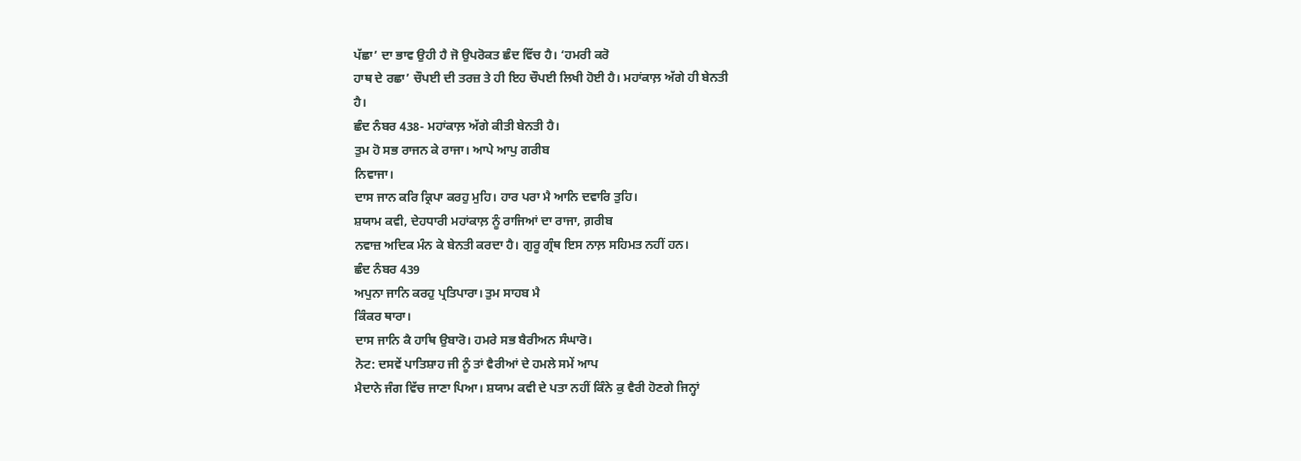ਪੱਛਾ’ ਦਾ ਭਾਵ ਉਹੀ ਹੈ ਜੋ ਉਪਰੋਕਤ ਛੰਦ ਵਿੱਚ ਹੈ। ‘ਹਮਰੀ ਕਰੋ
ਹਾਥ ਦੇ ਰਛਾ’ ਚੌਪਈ ਦੀ ਤਰਜ਼ ਤੇ ਹੀ ਇਹ ਚੌਪਈ ਲਿਖੀ ਹੋਈ ਹੈ। ਮਹਾਂਕਾਲ਼ ਅੱਗੇ ਹੀ ਬੇਨਤੀ
ਹੈ।
ਛੰਦ ਨੰਬਰ 438- ਮਹਾਂਕਾਲ਼ ਅੱਗੇ ਕੀਤੀ ਬੇਨਤੀ ਹੈ।
ਤੁਮ ਹੋ ਸਭ ਰਾਜਨ ਕੇ ਰਾਜਾ। ਆਪੇ ਆਪੁ ਗਰੀਬ
ਨਿਵਾਜਾ।
ਦਾਸ ਜਾਨ ਕਰਿ ਕ੍ਰਿਪਾ ਕਰਹੁ ਮੁਹਿ। ਹਾਰ ਪਰਾ ਮੈ ਆਨਿ ਦਵਾਰਿ ਤੁਹਿ।
ਸ਼ਯਾਮ ਕਵੀ, ਦੇਹਧਾਰੀ ਮਹਾਂਕਾਲ਼ ਨੂੰ ਰਾਜਿਆਂ ਦਾ ਰਾਜਾ, ਗ਼ਰੀਬ
ਨਵਾਜ਼ ਅਦਿਕ ਮੰਨ ਕੇ ਬੇਨਤੀ ਕਰਦਾ ਹੈ। ਗੁਰੂ ਗ੍ਰੰਥ ਇਸ ਨਾਲ਼ ਸਹਿਮਤ ਨਹੀਂ ਹਨ।
ਛੰਦ ਨੰਬਰ 439
ਅਪੁਨਾ ਜਾਨਿ ਕਰਹੁ ਪ੍ਰਤਿਪਾਰਾ। ਤੁਮ ਸਾਹਬ ਮੈ
ਕਿੰਕਰ ਥਾਰਾ।
ਦਾਸ ਜਾਨਿ ਕੈ ਹਾਥਿ ਉਬਾਰੋ। ਹਮਰੇ ਸਭ ਬੈਰੀਅਨ ਸੰਘਾਰੋ।
ਨੋਟ: ਦਸਵੇਂ ਪਾਤਿਸ਼ਾਹ ਜੀ ਨੂੰ ਤਾਂ ਵੈਰੀਆਂ ਦੇ ਹਮਲੇ ਸਮੇਂ ਆਪ
ਮੈਦਾਨੇ ਜੰਗ ਵਿੱਚ ਜਾਣਾ ਪਿਆ। ਸ਼ਯਾਮ ਕਵੀ ਦੇ ਪਤਾ ਨਹੀਂ ਕਿੰਨੇ ਕੁ ਵੈਰੀ ਹੋਣਗੇ ਜਿਨ੍ਹਾਂ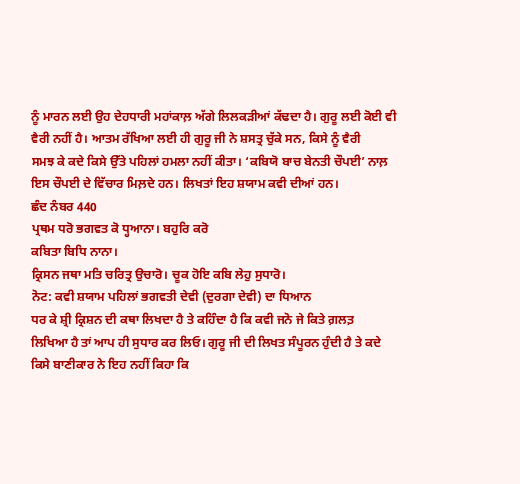ਨੂੰ ਮਾਰਨ ਲਈ ਉਹ ਦੇਹਧਾਰੀ ਮਹਾਂਕਾਲ਼ ਅੱਗੇ ਲਿਲਕੜੀਆਂ ਕੱਢਦਾ ਹੈ। ਗੁਰੂ ਲਈ ਕੋਈ ਵੀ
ਵੈਰੀ ਨਹੀਂ ਹੈ। ਆਤਮ ਰੱਖਿਆ ਲਈ ਹੀ ਗੁਰੂ ਜੀ ਨੇ ਸ਼ਸਤ੍ਰ ਚੁੱਕੇ ਸਨ, ਕਿਸੇ ਨੂੰ ਵੈਰੀ
ਸਮਝ ਕੇ ਕਦੇ ਕਿਸੇ ਉੱਤੇ ਪਹਿਲਾਂ ਹਮਲਾ ਨਹੀਂ ਕੀਤਾ। ‘ਕਬਿਯੋ ਬਾਚ ਬੇਨਤੀ ਚੌਪਈ’ ਨਾਲ਼
ਇਸ ਚੌਪਈ ਦੇ ਵਿੱਚਾਰ ਮਿਲ਼ਦੇ ਹਨ। ਲਿਖਤਾਂ ਇਹ ਸ਼ਯਾਮ ਕਵੀ ਦੀਆਂ ਹਨ।
ਛੰਦ ਨੰਬਰ 440
ਪ੍ਰਥਮ ਧਰੋ ਭਗਵਤ ਕੋ ਧ੍ਹਆਨਾ। ਬਹੁਰਿ ਕਰੋ
ਕਬਿਤਾ ਬਿਧਿ ਨਾਨਾ।
ਕ੍ਰਿਸਨ ਜਥਾ ਮਤਿ ਚਰਿਤ੍ਰ ਉਚਾਰੋ। ਚੂਕ ਹੋਇ ਕਬਿ ਲੇਹੁ ਸੁਧਾਰੋ।
ਨੋਟ: ਕਵੀ ਸ਼ਯਾਮ ਪਹਿਲਾਂ ਭਗਵਤੀ ਦੇਵੀ (ਦੁਰਗਾ ਦੇਵੀ) ਦਾ ਧਿਆਨ
ਧਰ ਕੇ ਸ਼੍ਰੀ ਕ੍ਰਿਸ਼ਨ ਦੀ ਕਥਾ ਲਿਖਦਾ ਹੈ ਤੇ ਕਹਿੰਦਾ ਹੈ ਕਿ ਕਵੀ ਜਨੋ ਜੇ ਕਿਤੇ ਗ਼ਲਤ਼
ਲਿਖਿਆ ਹੈ ਤਾਂ ਆਪ ਹੀ ਸੁਧਾਰ ਕਰ ਲਿਓ। ਗੁਰੂ ਜੀ ਦੀ ਲਿਖਤ ਸੰਪੂਰਨ ਹੁੰਦੀ ਹੈ ਤੇ ਕਦੇ
ਕਿਸੇ ਬਾਣੀਕਾਰ ਨੇ ਇਹ ਨਹੀਂ ਕਿਹਾ ਕਿ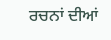ਰਚਨਾਂ ਦੀਆਂ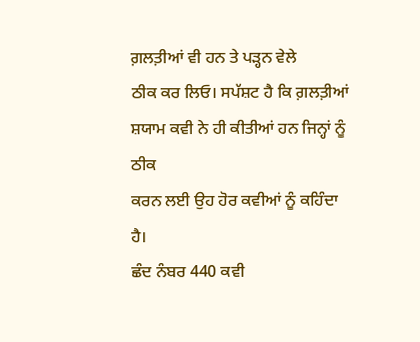ਗ਼ਲਤ਼ੀਆਂ ਵੀ ਹਨ ਤੇ ਪੜ੍ਹਨ ਵੇਲੇ
ਠੀਕ ਕਰ ਲਿਓ। ਸਪੱਸ਼ਟ ਹੈ ਕਿ ਗ਼ਲਤ਼ੀਆਂ ਸ਼ਯਾਮ ਕਵੀ ਨੇ ਹੀ ਕੀਤੀਆਂ ਹਨ ਜਿਨ੍ਹਾਂ ਨੂੰ ਠੀਕ
ਕਰਨ ਲਈ ਉਹ ਹੋਰ ਕਵੀਆਂ ਨੂੰ ਕਹਿੰਦਾ ਹੈ।
ਛੰਦ ਨੰਬਰ 440 ਕਵੀ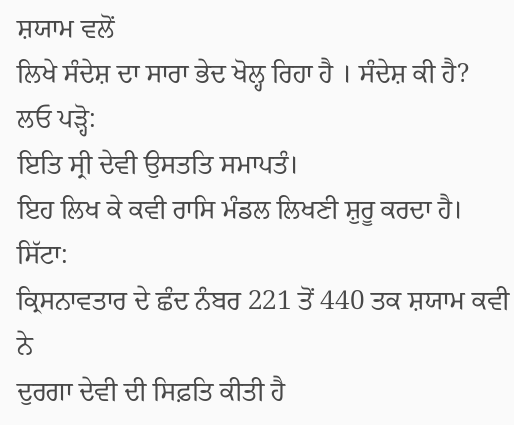ਸ਼ਯਾਮ ਵਲੋਂ
ਲਿਖੇ ਸੰਦੇਸ਼ ਦਾ ਸਾਰਾ ਭੇਦ ਖੋਲ੍ਹ ਰਿਹਾ ਹੈ । ਸੰਦੇਸ਼ ਕੀ ਹੈ?
ਲਓ ਪੜ੍ਹੋ:
ਇਤਿ ਸ੍ਰੀ ਦੇਵੀ ਉਸਤਤਿ ਸਮਾਪਤੰ।
ਇਹ ਲਿਖ ਕੇ ਕਵੀ ਰਾਸਿ ਮੰਡਲ ਲਿਖਣੀ ਸ਼ੁਰੂ ਕਰਦਾ ਹੈ।
ਸਿੱਟਾ:
ਕ੍ਰਿਸਨਾਵਤਾਰ ਦੇ ਛੰਦ ਨੰਬਰ 221 ਤੋਂ 440 ਤਕ ਸ਼ਯਾਮ ਕਵੀ ਨੇ
ਦੁਰਗਾ ਦੇਵੀ ਦੀ ਸਿਫ਼ਤਿ ਕੀਤੀ ਹੈ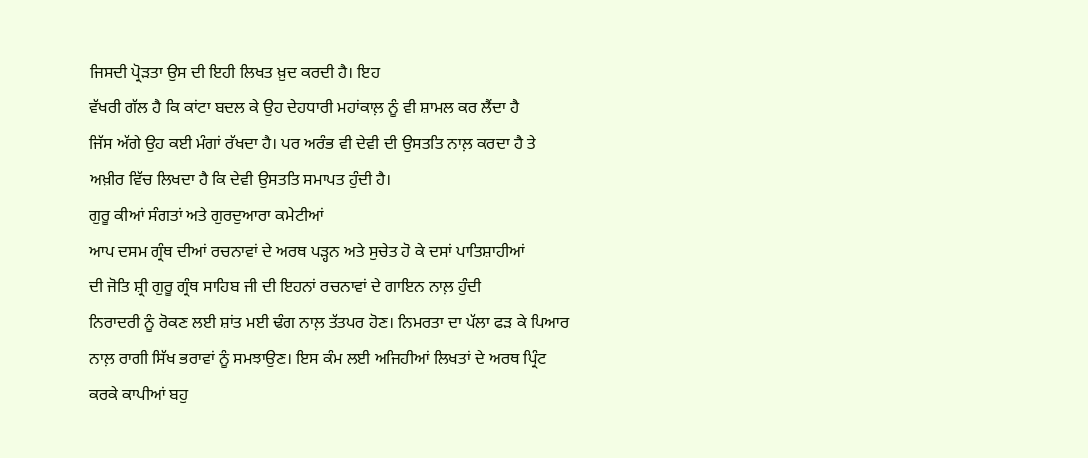ਜਿਸਦੀ ਪ੍ਰੋੜਤਾ ਉਸ ਦੀ ਇਹੀ ਲਿਖਤ ਖ਼ੁਦ ਕਰਦੀ ਹੈ। ਇਹ
ਵੱਖਰੀ ਗੱਲ ਹੈ ਕਿ ਕਾਂਟਾ ਬਦਲ ਕੇ ਉਹ ਦੇਹਧਾਰੀ ਮਹਾਂਕਾਲ਼ ਨੂੰ ਵੀ ਸ਼ਾਮਲ ਕਰ ਲੈਂਦਾ ਹੈ
ਜਿੱਸ ਅੱਗੇ ਉਹ ਕਈ ਮੰਗਾਂ ਰੱਖਦਾ ਹੈ। ਪਰ ਅਰੰਭ ਵੀ ਦੇਵੀ ਦੀ ਉਸਤਤਿ ਨਾਲ਼ ਕਰਦਾ ਹੈ ਤੇ
ਅਖ਼ੀਰ ਵਿੱਚ ਲਿਖਦਾ ਹੈ ਕਿ ਦੇਵੀ ਉਸਤਤਿ ਸਮਾਪਤ ਹੁੰਦੀ ਹੈ।
ਗੁਰੂ ਕੀਆਂ ਸੰਗਤਾਂ ਅਤੇ ਗੁਰਦੁਆਰਾ ਕਮੇਟੀਆਂ
ਆਪ ਦਸਮ ਗ੍ਰੰਥ ਦੀਆਂ ਰਚਨਾਵਾਂ ਦੇ ਅਰਥ ਪੜ੍ਹਨ ਅਤੇ ਸੁਚੇਤ ਹੋ ਕੇ ਦਸਾਂ ਪਾਤਿਸ਼ਾਹੀਆਂ
ਦੀ ਜੋਤਿ ਸ਼੍ਰੀ ਗੁਰੂ ਗ੍ਰੰਥ ਸਾਹਿਬ ਜੀ ਦੀ ਇਹਨਾਂ ਰਚਨਾਵਾਂ ਦੇ ਗਾਇਨ ਨਾਲ਼ ਹੁੰਦੀ
ਨਿਰਾਦਰੀ ਨੂੰ ਰੋਕਣ ਲਈ ਸ਼ਾਂਤ ਮਈ ਢੰਗ ਨਾਲ਼ ਤੱਤਪਰ ਹੋਣ। ਨਿਮਰਤਾ ਦਾ ਪੱਲਾ ਫੜ ਕੇ ਪਿਆਰ
ਨਾਲ਼ ਰਾਗੀ ਸਿੱਖ ਭਰਾਵਾਂ ਨੂੰ ਸਮਝਾਉਣ। ਇਸ ਕੰਮ ਲਈ ਅਜਿਹੀਆਂ ਲਿਖਤਾਂ ਦੇ ਅਰਥ ਪ੍ਰਿੰਟ
ਕਰਕੇ ਕਾਪੀਆਂ ਬਹੁ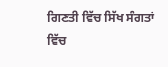ਗਿਣਤੀ ਵਿੱਚ ਸਿੱਖ ਸੰਗਤਾਂ ਵਿੱਚ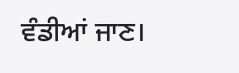ਵੰਡੀਆਂ ਜਾਣ।